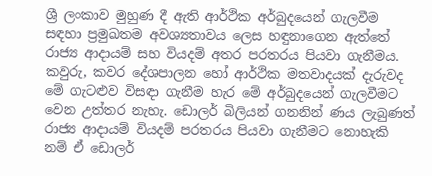ශ්‍රී ලංකාව මුහුණ දී ඇති ආර්ථික අර්බුදයෙන් ගැලවීම සඳහා ප්‍රමුඛතම අවශ්‍යතාවය ලෙස හඳුනාගෙන ඇත්තේ රාජ්‍ය ආදායම් සහ වියදම් අතර පරතරය පියවා ගැනීමය. කවුරු, කවර දේශපාලන හෝ ආර්ථික මතවාදයක් දැරුවද මේ ගැටළුව විසඳා ගැනීම හැර මේ අර්බුදයෙන් ගැලවීමට වෙන උත්තර නැහැ. ඩොලර් බිලියන් ගනනින් ණය ලැබුණත් රාජ්‍ය ආදායම් වියදම් පරතරය පියවා ගැනීමට නොහැකි නම් ඒ ඩොලර්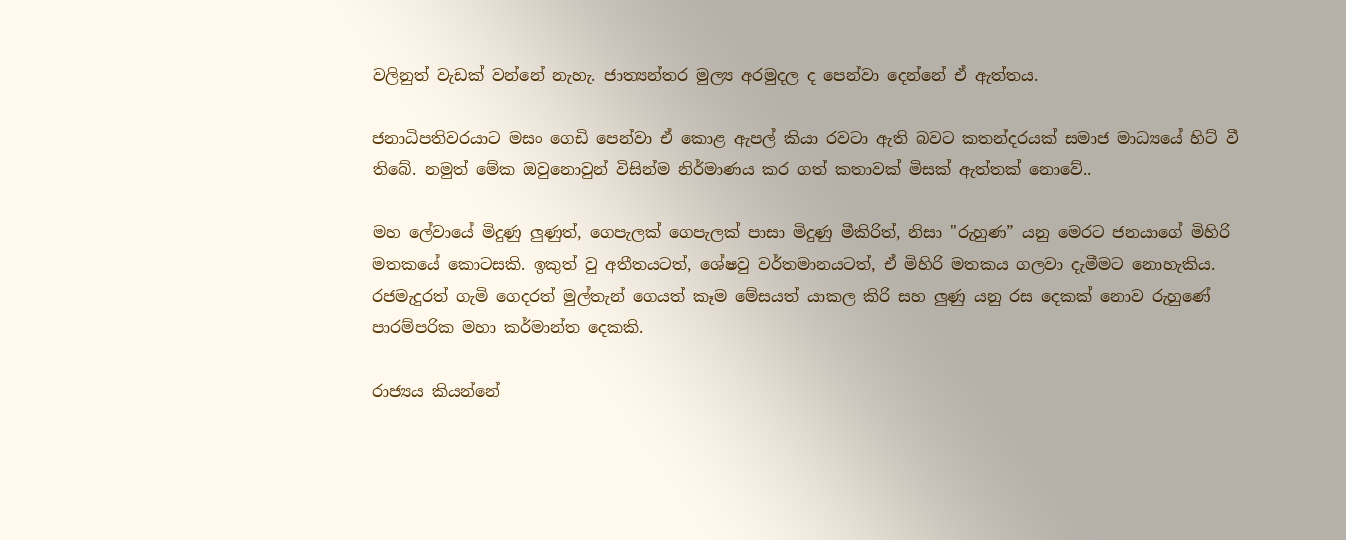වලිනුත් වැඩක් වන්නේ නැහැ. ජාත්‍යන්තර මුල්‍ය අරමුදල ද පෙන්වා දෙන්නේ ඒ ඇත්තය.

ජනාධිපතිවරයාට මසං ගෙඩි පෙන්වා ඒ කොළ ඇපල් කියා රවටා ඇති බවට කතන්දරයක් සමාජ මාධ්‍යයේ හිට් වී තිබේ. නමුත් මේක ඔවුනොවුන් විසින්ම නිර්මාණය කර ගත් කතාවක් මිසක් ඇත්තක් නොවේ..

මහ ලේවායේ මිදුණු ලුණුත්, ගෙපැලක් ගෙපැලක් පාසා මිදුණු මීකිරිත්, නිසා "රුහුණ” යනු මෙරට ජනයාගේ මිහිරි මතකයේ කොටසකි. ඉකුත් වු අතීතයටත්, ශේෂවු වර්තමානයටත්, ඒ මිහිරි මතකය ගලවා දැමීමට නොහැකිය. රජමැදුරත් ගැමි ගෙදරත් මුල්තැන් ගෙයත් කෑම මේසයත් යාකල කිරි සහ ලුණු යනු රස දෙකක් නොව රුහුණේ පාරම්පරික මහා කර්මාන්ත දෙකකි.

රාජ්‍යය කියන්නේ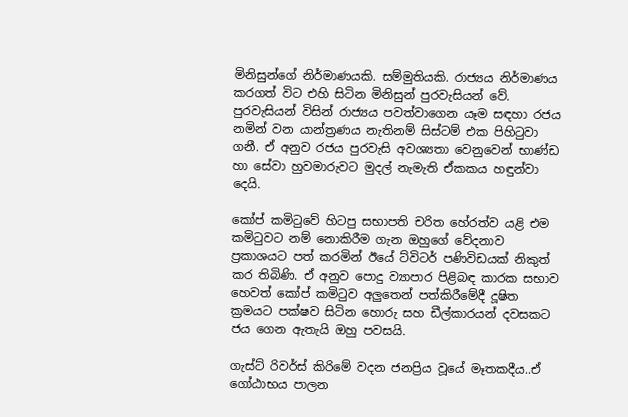මිනිසුන්ගේ නිර්මාණයකි. සම්මුතියකි. රාජ්‍යය නිර්මාණය කරගත් විට එහි සිටින මිනිසුන් පුරවැසියන් වේ. පුරවැසියන් විසින් රාජ්‍යය පවත්වාගෙන යෑම සඳහා රජය නමින් වන යාන්ත්‍රණය නැතිනම් සිස්ටම් එක පිහිටුවා ගනී. ඒ අනුව රජය පුරවැසි අවශ්‍යතා වෙනුවෙන් භාණ්ඩ හා සේවා හුවමාරුවට මුදල් නැමැති ඒකකය හඳුන්වා දෙයි.

කෝප් කමි‍ටුවේ හිටපු සභාපති චරිත හේරත්ව යළි එම කමි‍ටුවට නම් නොකිරීම ගැන ඔහුගේ වේදනාව ප්‍රකාශයට පත් කරමින් ඊයේ ට්විටර් පණිවිඩයක් නිකුත් කර තිබිණි. ඒ අනුව පොදු ව්‍යාපාර පිළිබඳ කාරක සභාව හෙවත් කෝප් කමිටුව අලුතෙන් පත්කිරීමේදී දූෂිත ක්‍රමයට පක්ෂව සිටින හොරු සහ ඩීල්කාරයන් දවසකට ජය ගෙන ඇතැයි ඔහු පවසයි.

ගැස්ට් රිවර්ස් කිරිමේ වදන ජනප්‍රිය වූයේ මෑතකදීය..ඒ ගෝඨාභය පාලන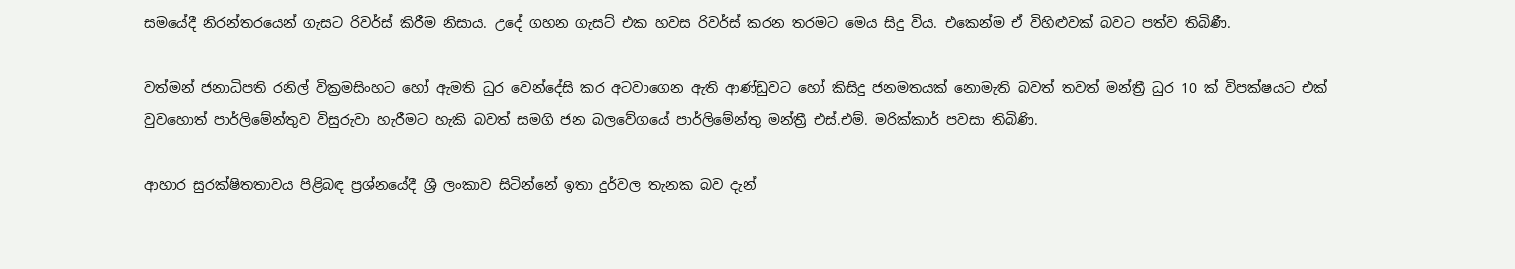සමයේදී නිරන්තරයෙන් ගැසට රිවර්ස් කිරීම නිසාය. උදේ ගහන ගැසට් එක හවස රිවර්ස් කරන තරමට මෙය සිදු විය. එකෙන්ම ඒ විහිළුවක් බවට පත්ව තිබිණී.

වත්මන් ජනාධිපති රනිල් වික්‍රමසිංහට හෝ ඇමති ධුර වෙන්දේසි කර අටවාගෙන ඇති ආණ්ඩුවට හෝ කිසිදු ජනමතයක් නොමැති බවත් තවත් මන්ත්‍රී ධුර 10 ක් විපක්ෂයට එක් වුවහොත් පාර්ලිමේන්තුව විසුරුවා හැරීමට හැකි බවත් සමගි ජන බලවේගයේ පාර්ලිමේන්තු මන්ත්‍රී එස්.එම්. මරික්කාර් පවසා තිබිණි.

ආහාර සුරක්ෂිතතාවය පිළිබඳ ප්‍රශ්නයේදී ශ්‍රී ලංකාව සිටින්නේ ඉතා දුර්වල තැනක බව දැන්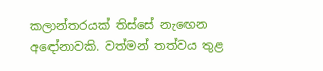කලාන්තරයක් තිස්සේ නැඟෙන අඳෝනාවකි. වත්මන් තත්වය තුළ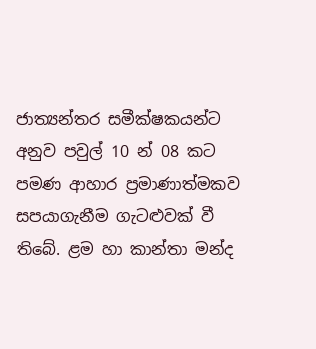ජාත්‍යන්තර සමීක්ෂකයන්ට අනුව පවුල් 10 න් 08 කට පමණ ආහාර ප්‍රමාණාත්මකව සපයාගැනීම ගැටළුවක් වී තිබේ. ළම හා කාන්තා මන්ද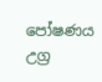පෝෂණය උග්‍ර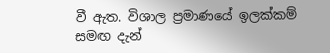වී ඇත. විශාල ප්‍රමාණයේ ඉලක්කම් සමඟ දැන්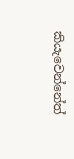කියැවෙන්නේත්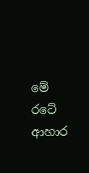මේ රටේ ආහාර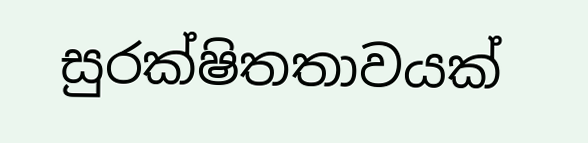සුරක්ෂිතතාවයක්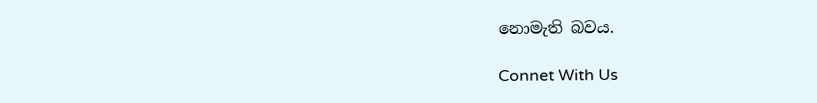නොමැති බවය.

Connet With Us